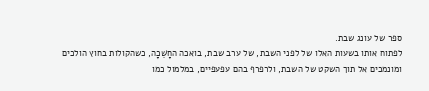ספר של עונג שבת.
לפתוח אותו בשעות האלו של לפני השבת, של ערב שבת, בואכה החָשֵׁכָה, כשהקולות בחוץ הולכים ומונמכים אל תוך השקט של השבת, ולרפרף בהם עפעפיים, במלמול כמו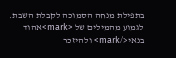בתפילת מנחה הסמוכה לקבלת השבת.
לגמוע מהמילים של <mark>אהוד בנאי</mark> ולהיזכר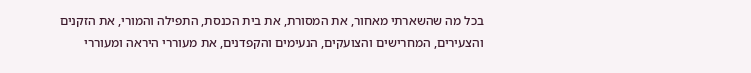בכל מה שהשארתי מאחור, את המסורת, את בית הכנסת, התפילה והמורי, את הזקנים והצעירים, המחרישים והצועקים, הנעימים והקפדנים, את מעוררי היראה ומעוררי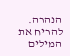הנהרה.
להריח את המילים